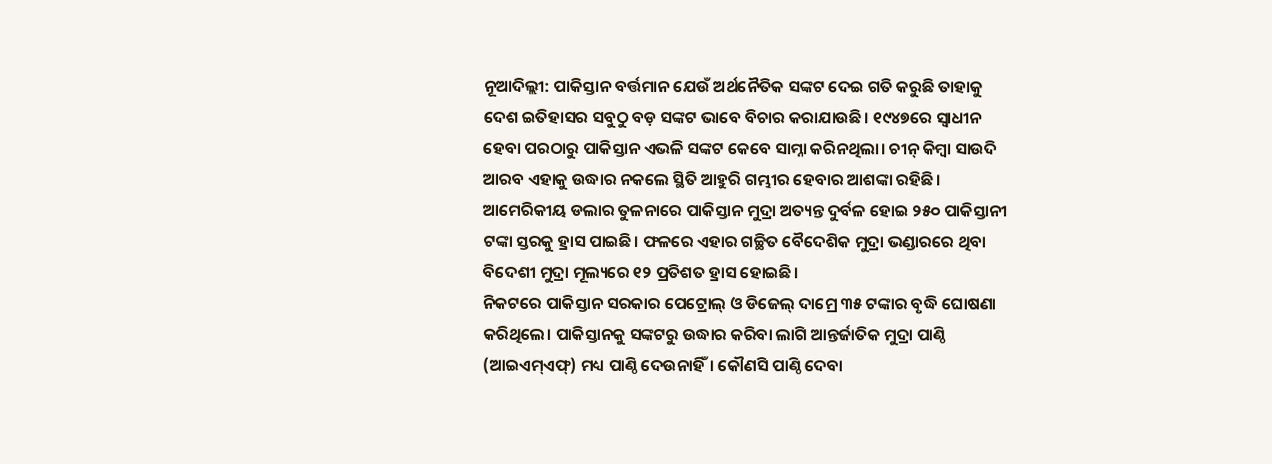ନୂଆଦିଲ୍ଲୀ: ପାକିସ୍ତାନ ବର୍ତ୍ତମାନ ଯେଉଁ ଅର୍ଥନୈତିକ ସଙ୍କଟ ଦେଇ ଗତି କରୁଛି ତାହାକୁ ଦେଶ ଇତିହାସର ସବୁଠୁ ବଡ଼ ସଙ୍କଟ ଭାବେ ବିଚାର କରାଯାଉଛି। ୧୯୪୭ରେ ସ୍ବାଧୀନ ହେବା ପରଠାରୁ ପାକିସ୍ତାନ ଏଭଳି ସଙ୍କଟ କେବେ ସାମ୍ନା କରିନଥିଲା। ଚୀନ୍ କିମ୍ବା ସାଉଦି ଆରବ ଏହାକୁ ଉଦ୍ଧାର ନକଲେ ସ୍ଥିତି ଆହୁରି ଗମ୍ଭୀର ହେବାର ଆଶଙ୍କା ରହିଛି। ଆମେରିକୀୟ ଡଲାର ତୁଳନାରେ ପାକିସ୍ତାନ ମୁଦ୍ରା ଅତ୍ୟନ୍ତ ଦୁର୍ବଳ ହୋଇ ୨୫୦ ପାକିସ୍ତାନୀ ଟଙ୍କା ସ୍ତରକୁ ହ୍ରାସ ପାଇଛି। ଫଳରେ ଏହାର ଗଚ୍ଛିତ ବୈଦେଶିକ ମୁଦ୍ରା ଭଣ୍ଡାରରେ ଥିବା ବିଦେଶୀ ମୁଦ୍ରା ମୂଲ୍ୟରେ ୧୨ ପ୍ରତିଶତ ହ୍ରାସ ହୋଇଛି।
ନିକଟରେ ପାକିସ୍ତାନ ସରକାର ପେଟ୍ରୋଲ୍ ଓ ଡିଜେଲ୍ ଦାମ୍ରେ ୩୫ ଟଙ୍କାର ବୃଦ୍ଧି ଘୋଷଣା କରିଥିଲେ। ପାକିସ୍ତାନକୁ ସଙ୍କଟରୁ ଉଦ୍ଧାର କରିବା ଲାଗି ଆନ୍ତର୍ଜାତିକ ମୁଦ୍ରା ପାଣ୍ଠି (ଆଇଏମ୍ଏଫ୍) ମଧ୍ୟ ପାଣ୍ଠି ଦେଉନାହିଁ। କୌଣସି ପାଣ୍ଠି ଦେବା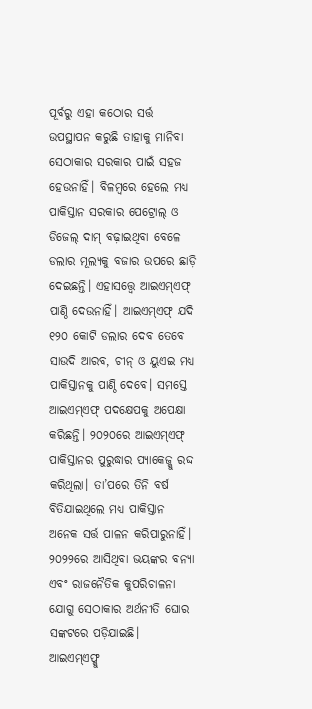ପୂର୍ବରୁ ଏହା କଠୋର ସର୍ତ୍ତ ଉପସ୍ଥାପନ କରୁଛି ତାହାକୁ ମାନିବା ସେଠାକାର ସରକାର ପାଇଁ ସହଜ ହେଉନାହିଁ। ବିଳମ୍ବରେ ହେଲେ ମଧ୍ୟ ପାକିସ୍ତାନ ସରକାର ପେଟ୍ରୋଲ୍ ଓ ଡିଜେଲ୍ ଦାମ୍ ବଢ଼ାଇଥିବା ବେଳେ ଡଲାର ମୂଲ୍ୟକୁ ବଜାର ଉପରେ ଛାଡ଼ି ଦେଇଛନ୍ତି। ଏହାସତ୍ତ୍ବେ ଆଇଏମ୍ଏଫ୍ ପାଣ୍ଠି ଦେଉନାହିଁ। ଆଇଏମ୍ଏଫ୍ ଯଦି ୧୨୦ କୋଟି ଡଲାର ଦେବ ତେବେ ସାଉଦି ଆରବ, ଚୀନ୍ ଓ ୟୁଏଇ ମଧ୍ୟ ପାକିସ୍ତାନକୁ ପାଣ୍ଠି ଦେବେ। ସମସ୍ତେ ଆଇଏମ୍ଏଫ୍ ପଦକ୍ଷେପକୁ ଅପେକ୍ଷା କରିଛନ୍ତି। ୨୦୨୦ରେ ଆଇଏମ୍ଏଫ୍ ପାକିସ୍ତାନର ପୁରୁଦ୍ଧାର ପ୍ୟାକେଜ୍କୁ ରଦ୍ଦ କରିଥିଲା। ତା’ପରେ ତିନି ବର୍ଷ ବିତିଯାଇଥିଲେ ମଧ୍ୟ ପାକିସ୍ତାନ ଅନେକ ସର୍ତ୍ତ ପାଳନ କରିପାରୁନାହିଁ। ୨୦୨୨ରେ ଆସିଥିବା ଭୟଙ୍କର ବନ୍ୟା ଏବଂ ରାଜନୈତିକ କୁପରିଚାଳନା ଯୋଗୁ ସେଠାକାର ଅର୍ଥନୀତି ଘୋର ସଙ୍କଟରେ ପଡ଼ିଯାଇଛି।
ଆଇଏମ୍ଏଫ୍କୁ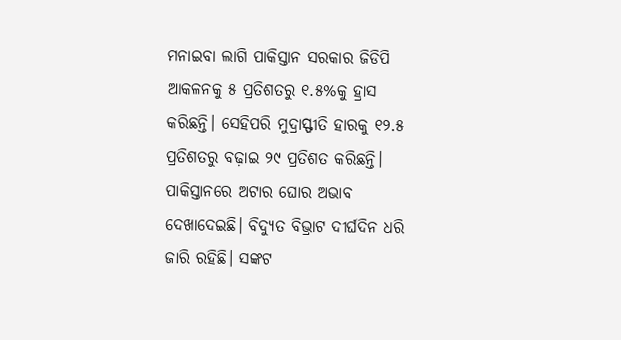ମନାଇବା ଲାଗି ପାକିସ୍ତାନ ସରକାର ଜିଡିପି ଆକଳନକୁ ୫ ପ୍ରତିଶତରୁ ୧.୫%କୁ ହ୍ରାସ କରିଛନ୍ତି। ସେହିପରି ମୁଦ୍ରାସ୍ଫୀତି ହାରକୁ ୧୨.୫ ପ୍ରତିଶତରୁ ବଢ଼ାଇ ୨୯ ପ୍ରତିଶତ କରିଛନ୍ତି। ପାକିସ୍ତାନରେ ଅଟାର ଘୋର ଅଭାବ ଦେଖାଦେଇଛି। ବିଦ୍ୟୁତ ବିଭ୍ରାଟ ଦୀର୍ଘଦିନ ଧରି ଜାରି ରହିଛି। ସଙ୍କଟ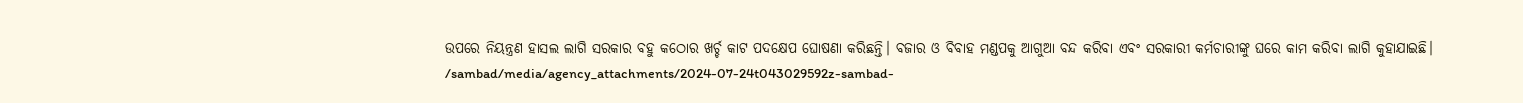ଉପରେ ନିୟନ୍ତ୍ରଣ ହାସଲ ଲାଗି ସରକାର ବହୁ କଠୋର ଖର୍ଚ୍ଚ କାଟ ପଦକ୍ଷେପ ଘୋଷଣା କରିଛନ୍ତି। ବଜାର ଓ ବିବାହ ମଣ୍ଡପକୁ ଆଗୁଆ ବନ୍ଦ କରିବା ଏବଂ ସରକାରୀ କର୍ମଚାରୀଙ୍କୁ ଘରେ କାମ କରିବା ଲାଗି କୁହାଯାଇଛି।
/sambad/media/agency_attachments/2024-07-24t043029592z-sambad-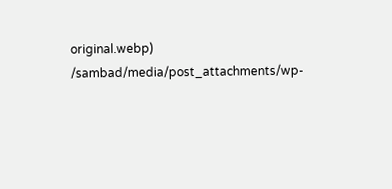original.webp)
/sambad/media/post_attachments/wp-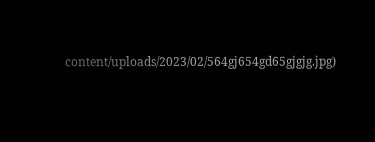content/uploads/2023/02/564gj654gd65gjgjg.jpg)